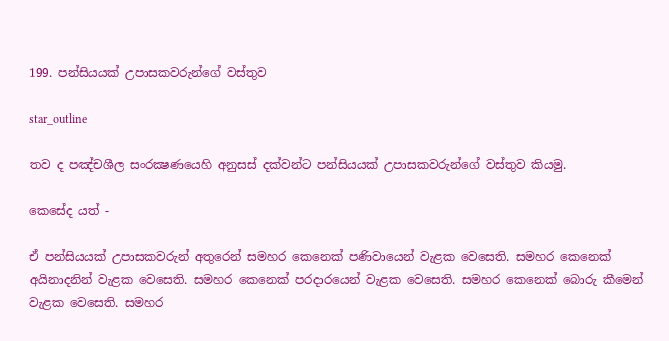199. පන්සියයක් උපාසකවරුන්ගේ වස්තුව

star_outline

තව ද පඤ්චශීල සංරක්‍ෂණයෙහි අනුසස් දක්වන්ට පන්සියයක් උපාසකවරුන්ගේ වස්තුව කියමු.

කෙසේද යත් -

ඒ පන්සියයක් උපාසකවරුන් අතුරෙන් සමහර කෙනෙක් පණිවායෙන් වැළක වෙසෙති. සමහර කෙනෙක් අයිනාදනින් වැළක වෙසෙති. සමහර කෙනෙක් පරදාරයෙන් වැළක වෙසෙති. සමහර කෙනෙක් බොරු කීමෙන් වැළක වෙසෙති. සමහර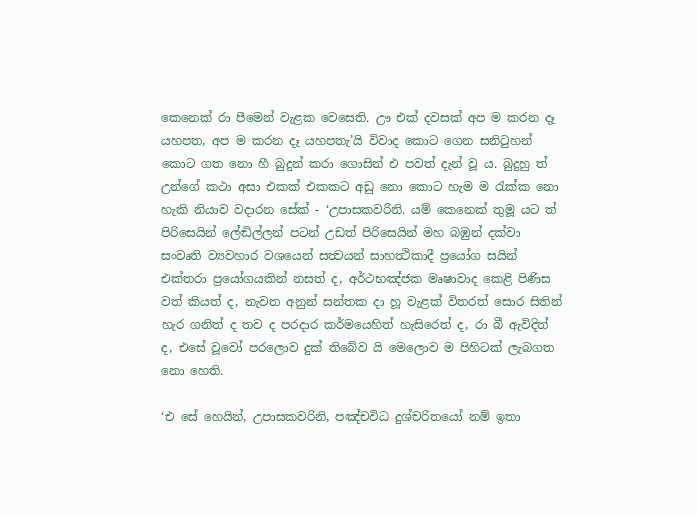කෙනෙක් රා පීමෙන් වැළක වෙසෙති. ඌ එක් දවසක් අප ම කරන දෑ යහපත, අප ම කරන දෑ යහපතැ’යි විවාද කොට ගෙන සනිටුහන් කොට ගත නො හී බුදුන් කරා ගොසින් එ පවත් දැන් වූ ය. බුදුහු ත් උන්ගේ කථා අසා එකක් එකකට අඩු නො කොට හැම ම රැක්ක නො හැකි නියාව වදාරන සේක් - ‘උපාසකවරිනි. යම් කෙනෙක් තුමූ යට ත් පිරිසෙයින් ලේඬිල්ලන් පටන් උඩත් පිරිසෙයින් මහ බඹුන් දක්වා සංවෘති ව්‍යවහාර වශයෙන් සත්‍වයන් සාහත්‍ථිකාදී ප්‍රයෝග සයින් එක්තරා ප්‍රයෝගයකින් නසත් ද, අර්ථභඤ්ජක මෘෂාවාද කෙළි පිණිස වත් කියත් ද, නැවත අනුන් සන්තක දා හූ වැළක් විතරත් සොර සිතින් හැර ගනිත් ද තව ද පරදාර කර්මයෙහිත් හැසිරෙත් ද, රා බී ඇවිදිත් ද, එසේ වූවෝ පරලොව දුක් තිබේව යි මෙලොව ම පිහිටක් ලැබගත නො හෙති.

‘එ සේ හෙයින්, උපාසකවරිනි, පඤ්චවිධ දුශ්චරිතයෝ නම් ඉතා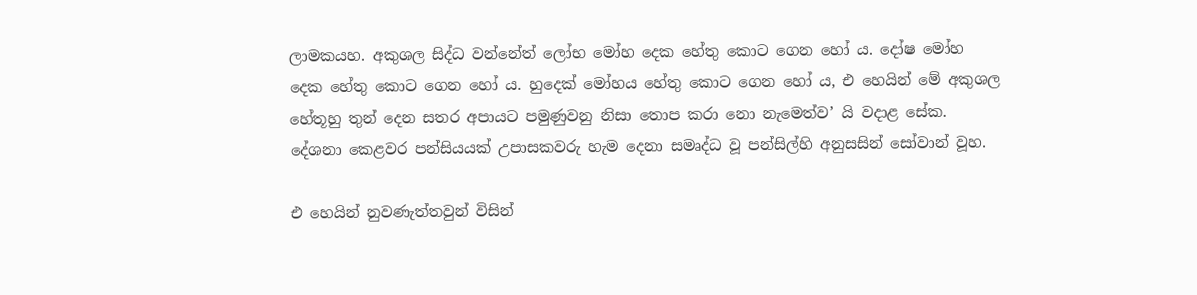ලාමකයහ. අකුශල සිද්ධ වන්නේත් ලෝභ මෝහ දෙක හේතු කොට ගෙන හෝ ය. දෝෂ මෝහ දෙක හේතු කොට ගෙන හෝ ය. හුදෙක් මෝහය හේතු කොට ගෙන හෝ ය, එ හෙයින් මේ අකුශල හේතූහු තුන් දෙන සතර අපායට පමුණුවනු නිසා තොප කරා නො නැමෙත්ව’ යි වදාළ සේක. දේශනා කෙළවර පන්සියයක් උපාසකවරු හැම දෙනා සමෘද්ධ වූ පන්සිල්හි අනුසසින් සෝවාන් වූහ.

එ හෙයින් නුවණැත්තවුන් විසින්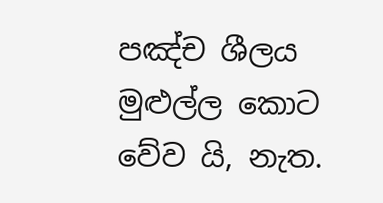පඤ්ච ශීලය මුළුල්ල කොට වේව යි, නැත.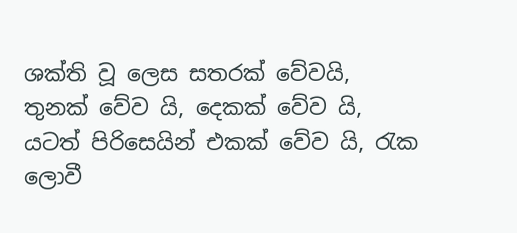ශක්ති වූ ලෙස සතරක් වේවයි, තුනක් වේව යි, දෙකක් වේව යි, යටත් පිරිසෙයින් එකක් වේව යි, රැක ලොවී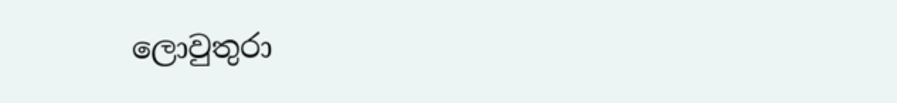ලොවුතුරා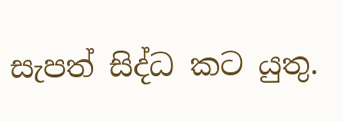සැපත් සිද්ධ කට යුතු.